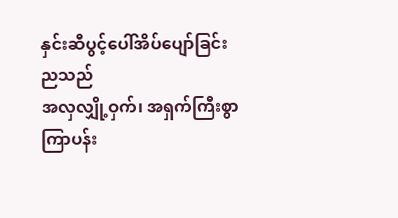နှင်းဆီပွင့်ပေါ်အိပ်ပျော်ခြင်း
ညသည်
အလှလျှို့ဝှက်၊ အရှက်ကြီးစွာ
ကြာပန်း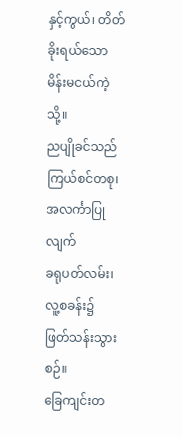နှင့်ကွယ်၊ တိတ်ခိုးရယ်သော
မိန်းမငယ်ကဲ့သို့။
ညပျိုခင်သည်
ကြယ်စင်တစု၊ အလင်္ကာပြုလျက်
ခရုပတ်လမ်း၊ လူ့စခန်း၌
ဖြတ်သန်းသွားစဉ်။
ခြေကျင်းတ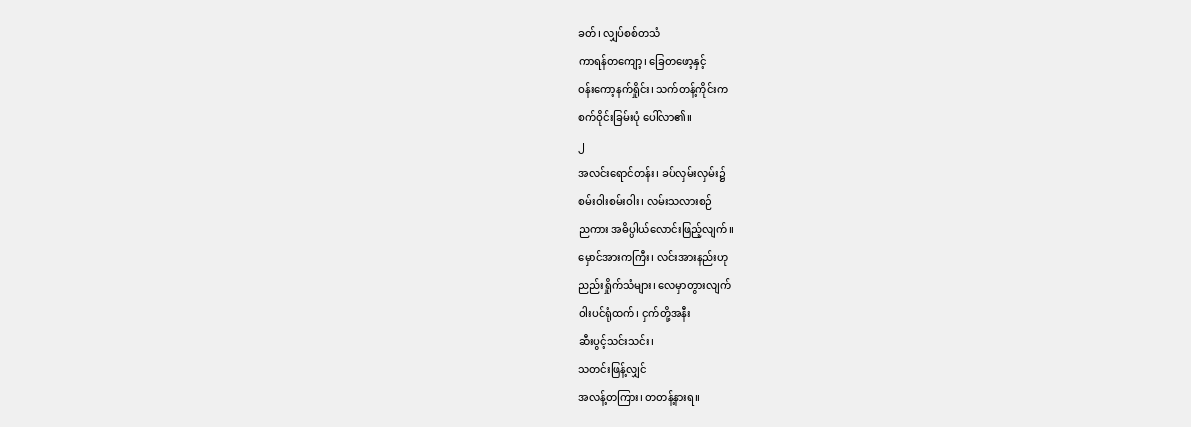ခတ်၊ လျှပ်စစ်တသံ
ကာရန်တကျော့၊ ခြေတဖော့နှင့်
ဝန်းကော့နက်ရှိုင်း၊ သက်တန့်ကိုင်းက
စက်ဝိုင်းခြမ်းပုံ ပေါ်လာ၏။
၂
အလင်းရောင်တန်း၊ ခပ်လှမ်းလှမ်း၌
စမ်းဝါးစမ်းဝါး၊ လမ်းသလားစဉ်
ညကား အဓိပ္ပါယ်လောင်းဖြည့်လျက်။
မှောင်အားကကြီး၊ လင်းအားနည်းဟု
ညည်းရှိုက်သံများ၊ လေမှာတွားလျက်
ဝါးပင်ရုံထက်၊ ငှက်တို့အနီး
ဆီးပွင့်သင်းသင်း၊
သတင်းဖြန့်လျှင်
အလန့်တကြား၊ တတန့်နားရ။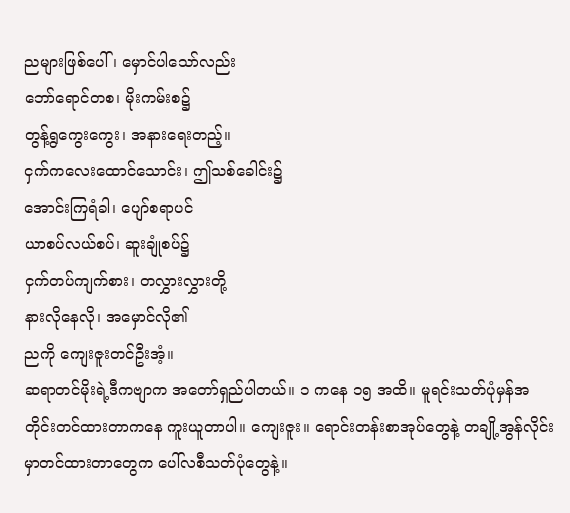ညများဖြစ်ပေါ်၊ မှောင်ပါသော်လည်း
ဘော်ရောင်တစ၊ မိုးကမ်းစ၌
တွန့်ရွကွေးကွေး၊ အနားရေးတည့်။
ငှက်ကလေးထောင်သောင်း၊ ဤသစ်ခေါင်း၌
အောင်းကြရံခါ၊ ပျော်စရာပင်
ယာစပ်လယ်စပ်၊ ဆူးချုံစပ်၌
ငှက်တပ်ကျက်စား၊ တလွှားလွှားတို့
နားလိုနေလို၊ အမှောင်လို၏
ညကို ကျေးဇူးတင်ဦးအံ့။
ဆရာတင်မိုးရဲ့ဒီကဗျာက အတော်ရှည်ပါတယ်။ ၁ ကနေ ၁၅ အထိ။ မူရင်းသတ်ပုံမှန်အတိုင်းတင်ထားတာကနေ ကူးယူတာပါ။ ကျေးဇူး။ ရောင်းတန်းစာအုပ်တွေနဲ့ တချို့အွန်လိုင်းမှာတင်ထားတာတွေက ပေါ်လစီသတ်ပုံတွေနဲ့။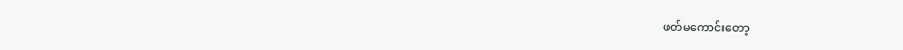ဖတ်မကောင်းတော့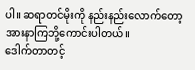ပါ။ ဆရာတင်မိုးကို နည်းနည်းလောက်တော့ အားနာကြဘို့ကောင်းပါတယ်။
ဒေါက်တာတင့်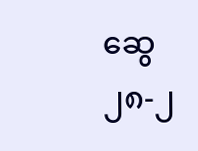ဆွေ
၂၈-၂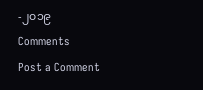-၂၀၁၉
Comments
Post a Comment